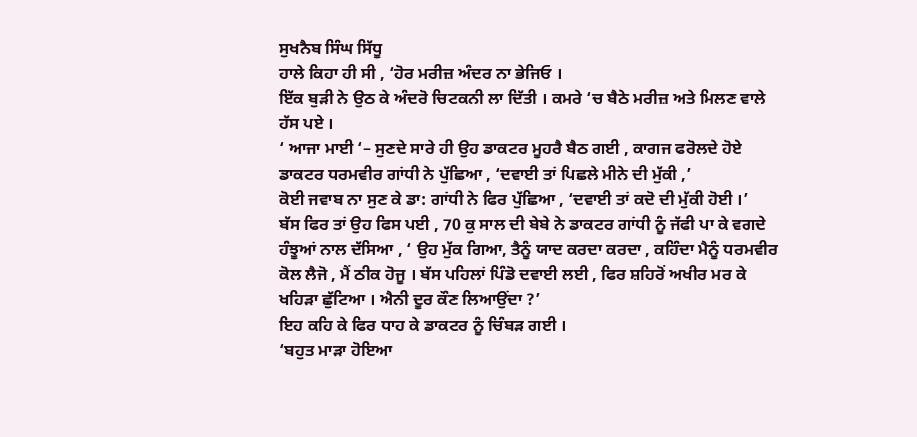ਸੁਖਨੈਬ ਸਿੰਘ ਸਿੱਧੂ
ਹਾਲੇ ਕਿਹਾ ਹੀ ਸੀ , ‘ਹੋਰ ਮਰੀਜ਼ ਅੰਦਰ ਨਾ ਭੇਜਿਓ ।
ਇੱਕ ਬੁੜੀ ਨੇ ਉਠ ਕੇ ਅੰਦਰੋ ਚਿਟਕਨੀ ਲਾ ਦਿੱਤੀ । ਕਮਰੇ ‘ਚ ਬੈਠੇ ਮਰੀਜ਼ ਅਤੇ ਮਿਲਣ ਵਾਲੇ ਹੱਸ ਪਏ ।
‘ ਆਜਾ ਮਾਈ ‘– ਸੁਣਦੇ ਸਾਰੇ ਹੀ ਉਹ ਡਾਕਟਰ ਮੂਹਰੈ ਬੈਠ ਗਈ , ਕਾਗਜ ਫਰੋਲਦੇ ਹੋਏ ਡਾਕਟਰ ਧਰਮਵੀਰ ਗਾਂਧੀ ਨੇ ਪੁੱਛਿਆ , ‘ਦਵਾਈ ਤਾਂ ਪਿਛਲੇ ਮੀਨੇ ਦੀ ਮੁੱਕੀ ,’
ਕੋਈ ਜਵਾਬ ਨਾ ਸੁਣ ਕੇ ਡਾ: ਗਾਂਧੀ ਨੇ ਫਿਰ ਪੁੱਛਿਆ , ‘ਦਵਾਈ ਤਾਂ ਕਦੋ ਦੀ ਮੁੱਕੀ ਹੋਈ ।’
ਬੱਸ ਫਿਰ ਤਾਂ ਉਹ ਫਿਸ ਪਈ , 70 ਕੁ ਸਾਲ ਦੀ ਬੇਬੇ ਨੇ ਡਾਕਟਰ ਗਾਂਧੀ ਨੂੰ ਜੱਫੀ ਪਾ ਕੇ ਵਗਦੇ ਹੰਝੂਆਂ ਨਾਲ ਦੱਸਿਆ , ‘ ਉਹ ਮੁੱਕ ਗਿਆ, ਤੈਨੂੰ ਯਾਦ ਕਰਦਾ ਕਰਦਾ , ਕਹਿੰਦਾ ਮੈਨੂੰ ਧਰਮਵੀਰ ਕੋਲ ਲੈਜੋ , ਮੈਂ ਠੀਕ ਹੋਜੂ । ਬੱਸ ਪਹਿਲਾਂ ਪਿੰਡੋ ਦਵਾਈ ਲਈ , ਫਿਰ ਸ਼ਹਿਰੋਂ ਅਖੀਰ ਮਰ ਕੇ ਖਹਿੜਾ ਛੁੱਟਿਆ । ਐਨੀ ਦੂਰ ਕੌਣ ਲਿਆਉਂਦਾ ?’
ਇਹ ਕਹਿ ਕੇ ਫਿਰ ਧਾਹ ਕੇ ਡਾਕਟਰ ਨੂੰ ਚਿੰਬੜ ਗਈ ।
‘ਬਹੁਤ ਮਾੜਾ ਹੋਇਆ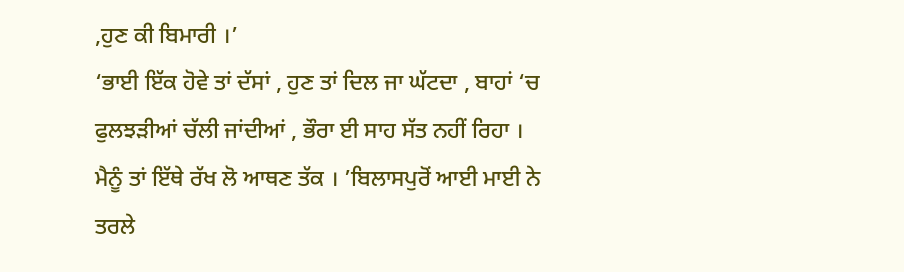,ਹੁਣ ਕੀ ਬਿਮਾਰੀ ।’
‘ਭਾਈ ਇੱਕ ਹੋਵੇ ਤਾਂ ਦੱਸਾਂ , ਹੁਣ ਤਾਂ ਦਿਲ ਜਾ ਘੱਟਦਾ , ਬਾਹਾਂ ‘ਚ ਫੁਲਝੜੀਆਂ ਚੱਲੀ ਜਾਂਦੀਆਂ , ਭੌਰਾ ਈ ਸਾਹ ਸੱਤ ਨਹੀਂ ਰਿਹਾ । ਮੈਨੂੰ ਤਾਂ ਇੱਥੇ ਰੱਖ ਲੋ ਆਥਣ ਤੱਕ । ’ਬਿਲਾਸਪੁਰੋਂ ਆਈ ਮਾਈ ਨੇ ਤਰਲੇ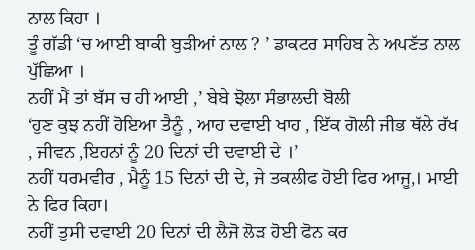ਨਾਲ ਕਿਹਾ ।
ਤੂੰ ਗੱਡੀ ‘ਚ ਆਈ ਬਾਕੀ ਬੁੜੀਆਂ ਨਾਲ ? ’ ਡਾਕਟਰ ਸਾਹਿਬ ਨੇ ਅਪਣੱਤ ਨਾਲ ਪੁੱਛਿਆ ।
ਨਹੀਂ ਮੈਂ ਤਾਂ ਬੱਸ ਚ ਹੀ ਆਈ ,’ ਬੇਬੇ ਝੋਲਾ ਸੰਭਾਲਦੀ ਬੋਲੀ
‘ਹੁਣ ਕੁਝ ਨਹੀਂ ਹੋਇਆ ਤੈਨੂੰ , ਆਹ ਦਵਾਈ ਖਾਹ , ਇੱਕ ਗੋਲੀ ਜੀਭ ਥੱਲੇ ਰੱਖ , ਜੀਵਨ ,ਇਹਨਾਂ ਨੂੰ 20 ਦਿਨਾਂ ਦੀ ਦਵਾਈ ਦੇ ।’
ਨਹੀਂ ਧਰਮਵੀਰ , ਮੈਨੂੰ 15 ਦਿਨਾਂ ਦੀ ਦੇ, ਜੇ ਤਕਲੀਫ ਹੋਈ ਫਿਰ ਆਜੂ,। ਮਾਈ ਨੇ ਫਿਰ ਕਿਹਾ।
ਨਹੀਂ ਤੁਸੀ ਦਵਾਈ 20 ਦਿਨਾਂ ਦੀ ਲੈਜੋ ਲੋੜ ਹੋਈ ਫੋਨ ਕਰ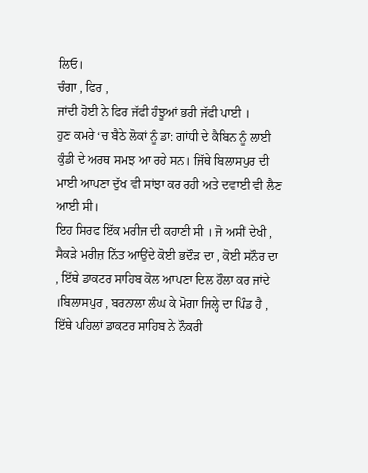ਲਿਓ।
ਚੰਗਾ , ਫਿਰ ,
ਜਾਂਦੀ ਹੋਈ ਨੇ ਫਿਰ ਜੱਫੀ ਹੰਝੂਆਂ ਭਰੀ ਜੱਫੀ ਪਾਈ ।
ਹੁਣ ਕਮਰੇ ‘ਚ ਬੈਠੇ ਲੋਕਾਂ ਨੂੰ ਡਾ: ਗਾਂਧੀ ਦੇ ਕੈਬਿਨ ਨੂੰ ਲਾਈ ਕੁੰਡੀ ਦੇ ਅਰਥ ਸਮਝ ਆ ਰਹੇ ਸਨ। ਜਿੱਥੇ ਬਿਲਾਸਪੁਰ ਦੀ ਮਾਈ ਆਪਣਾ ਦੁੱਖ ਵੀ ਸਾਂਝਾ ਕਰ ਰਹੀ ਅਤੇ ਦਵਾਈ ਵੀ ਲੈਣ ਆਈ ਸੀ।
ਇਹ ਸਿਰਫ ਇੱਕ ਮਰੀਜ ਦੀ ਕਹਾਣੀ ਸੀ । ਜੋ ਅਸੀਂ ਦੇਖੀ , ਸੈਕੜੇ ਮਰੀਜ਼ ਨਿੱਤ ਆਉਂਦੇ ਕੋਈ ਭਦੌੜ ਦਾ , ਕੋਈ ਸਨੌਰ ਦਾ , ਇੱਥੇ ਡਾਕਟਰ ਸਾਹਿਬ ਕੋਲ ਆਪਣਾ ਦਿਲ ਹੌਲਾ ਕਰ ਜਾਂਦੇ ।ਬਿਲਾਸਪੁਰ , ਬਰਨਾਲਾ ਲੰਘ ਕੇ ਮੋਗਾ ਜਿਲ੍ਹੇ ਦਾ ਪਿੰਡ ਹੈ , ਇੱਥੇ ਪਹਿਲਾਂ ਡਾਕਟਰ ਸਾਹਿਬ ਨੇ ਨੌਕਰੀ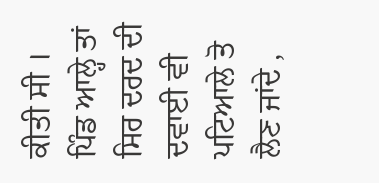ਕੀਤੀ ਸੀ । ਪਿੰਡ ਆਲ੍ਹੇ ਤਾਂ ਸਿਰ ਦਰਦ ਦੀ ਦਵਾਈ ਵੀ ਪਟਿਆਲੇ ਤੋ ਲੈਣ ਜਾਂਦੇ ,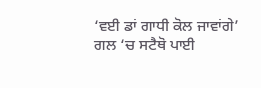‘ਵਈ ਡਾਂ ਗਾਧੀ ਕੋਲ ਜਾਵਾਂਗੇ’
ਗਲ ‘ਚ ਸਟੈਥੋ ਪਾਈ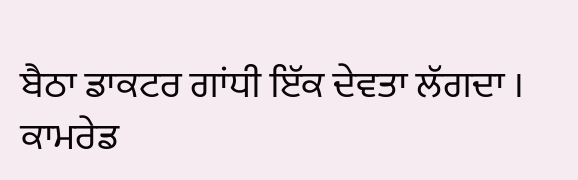ਬੈਠਾ ਡਾਕਟਰ ਗਾਂਧੀ ਇੱਕ ਦੇਵਤਾ ਲੱਗਦਾ ।
ਕਾਮਰੇਡ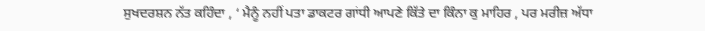ਸੁਖਦਰਸ਼ਨ ਨੱਤ ਕਹਿੰਦਾ , ‘ ਮੈਨੂੰ ਨਹੀਂ ਪਤਾ ਡਾਕਟਰ ਗਾਂਧੀ ਆਪਣੇ ਕਿੱਤੇ ਦਾ ਕਿੰਨਾ ਕੁ ਮਾਹਿਰ , ਪਰ ਮਰੀਜ਼ ਅੱਧਾ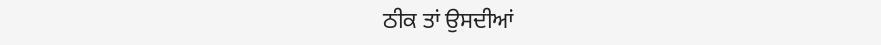ਠੀਕ ਤਾਂ ਉਸਦੀਆਂ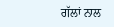ਗੱਲਾਂ ਨਾਲ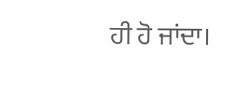ਹੀ ਹੋ ਜਾਂਦਾ।